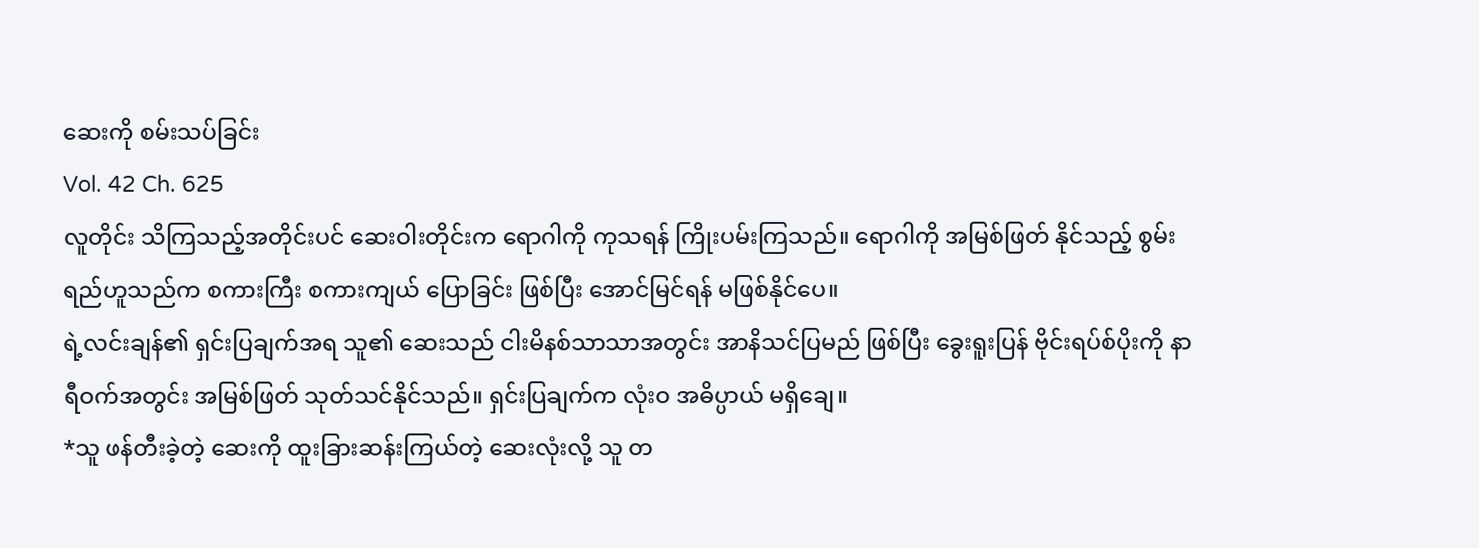ဆေးကို စမ်းသပ်ခြင်း
Vol. 42 Ch. 625
လူတိုင်း သိကြသည့်အတိုင်းပင် ဆေးဝါးတိုင်းက ရောဂါကို ကုသရန် ကြိုးပမ်းကြသည်။ ရောဂါကို အမြစ်ဖြတ် နိုင်သည့် စွမ်းရည်ဟူသည်က စကားကြီး စကားကျယ် ပြောခြင်း ဖြစ်ပြီး အောင်မြင်ရန် မဖြစ်နိုင်ပေ။
ရဲ့လင်းချန်၏ ရှင်းပြချက်အရ သူ၏ ဆေးသည် ငါးမိနစ်သာသာအတွင်း အာနိသင်ပြမည် ဖြစ်ပြီး ခွေးရူးပြန် ဗိုင်းရပ်စ်ပိုးကို နာရီဝက်အတွင်း အမြစ်ဖြတ် သုတ်သင်နိုင်သည်။ ရှင်းပြချက်က လုံးဝ အဓိပ္ပာယ် မရှိချေ။
*သူ ဖန်တီးခဲ့တဲ့ ဆေးကို ထူးခြားဆန်းကြယ်တဲ့ ဆေးလုံးလို့ သူ တ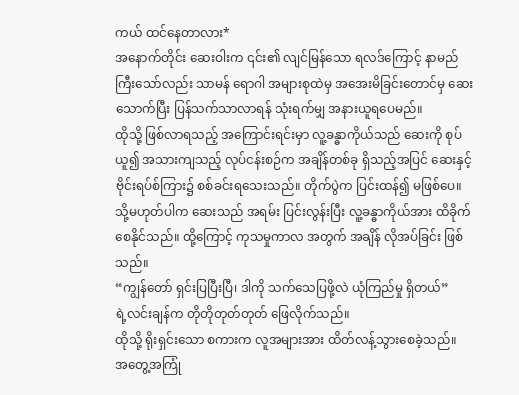ကယ် ထင်နေတာလား*
အနောက်တိုင်း ဆေးဝါးက ၎င်း၏ လျင်မြန်သော ရလဒ်ကြောင့် နာမည်ကြီးသော်လည်း သာမန် ရောဂါ အများစုထဲမှ အအေးမိခြင်းတောင်မှ ဆေးသောက်ပြီး ပြန်သက်သာလာရန် သုံးရက်မျှ အနားယူရပေမည်။
ထိုသို့ ဖြစ်လာရသည့် အကြောင်းရင်းမှာ လူ့ခန္ဓာကိုယ်သည် ဆေးကို စုပ်ယူ၍ အသားကျသည့် လုပ်ငန်းစဉ်က အချိန်တစ်ခု ရှိသည့်အပြင် ဆေးနှင့် ဗိုင်းရပ်စ်ကြား၌ စစ်ခင်းရသေးသည်။ တိုက်ပွဲက ပြင်းထန်၍ မဖြစ်ပေ။ သို့မဟုတ်ပါက ဆေးသည် အရမ်း ပြင်းလွန်းပြီး လူ့ခန္ဓာကိုယ်အား ထိခိုက်စေနိုင်သည်။ ထို့ကြောင့် ကုသမှုကာလ အတွက် အချိန် လိုအပ်ခြင်း ဖြစ်သည်။
“ကျွန်တော် ရှင်းပြပြီးပြီ၊ ဒါကို သက်သေပြဖို့လဲ ယုံကြည်မှု ရှိတယ်”
ရဲ့လင်းချန်က တိုတိုတုတ်တုတ် ဖြေလိုက်သည်။
ထိုသို့ ရိုးရှင်းသော စကားက လူအများအား ထိတ်လန့်သွားစေခဲ့သည်။
အတွေ့အကြုံ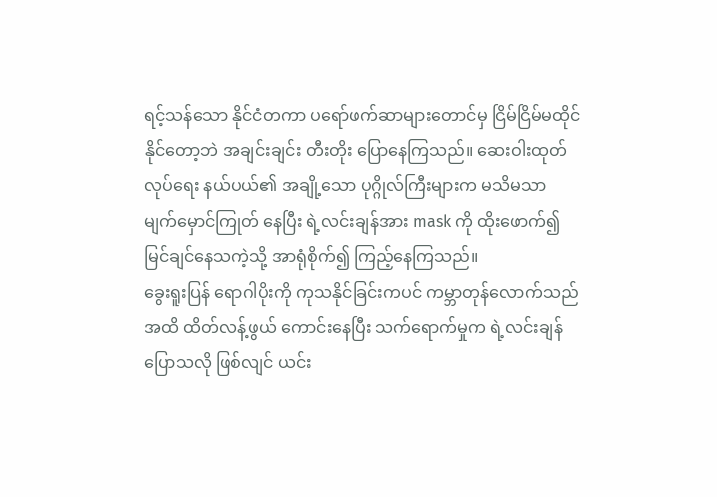ရင့်သန်သော နိုင်ငံတကာ ပရော်ဖက်ဆာများတောင်မှ ငြိမ်ငြိမ်မထိုင်နိုင်တော့ဘဲ အချင်းချင်း တီးတိုး ပြောနေကြသည်။ ဆေးဝါးထုတ်လုပ်ရေး နယ်ပယ်၏ အချို့သော ပုဂ္ဂိုလ်ကြီးများက မသိမသာ မျက်မှောင်ကြုတ် နေပြီး ရဲ့လင်းချန်အား mask ကို ထိုးဖောက်၍ မြင်ချင်နေသကဲ့သို့ အာရုံစိုက်၍ ကြည့်နေကြသည်။
ခွေးရူးပြန် ရောဂါပိုးကို ကုသနိုင်ခြင်းကပင် ကမ္ဘာတုန်လောက်သည်အထိ ထိတ်လန့်ဖွယ် ကောင်းနေပြီး သက်ရောက်မှုက ရဲ့လင်းချန် ပြောသလို ဖြစ်လျင် ယင်း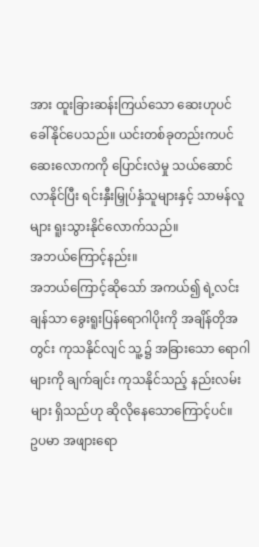အား ထူးခြားဆန်းကြယ်သော ဆေးဟုပင် ခေါ်နိုင်ပေသည်။ ယင်းတစ်ခုတည်းကပင် ဆေးလောကကို ပြောင်းလဲမှု သယ်ဆောင်လာနိုင်ပြီး ရင်းနှီးမြှုပ်နှံသူများနှင့် သာမန်လူများ ရူးသွားနိုင်လောက်သည်။
အဘယ်ကြောင့်နည်း။
အဘယ်ကြောင့်ဆိုသော် အကယ်၍ ရဲ့လင်းချန်သာ ခွေးရူးပြန်ရောဂါပိုးကို အချိန်တိုအတွင်း ကုသနိုင်လျင် သူ့၌ အခြားသော ရောဂါများကို ချက်ချင်း ကုသနိုင်သည့် နည်းလမ်းများ ရှိသည်ဟု ဆိုလိုနေသောကြောင့်ပင်။
ဥပမာ အဖျားရော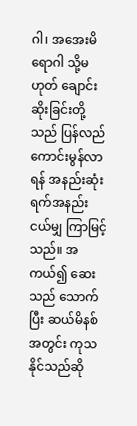ဂါ၊ အအေးမိရောဂါ သို့မဟုတ် ချောင်းဆိုးခြင်းတို့သည် ပြန်လည် ကောင်းမွန်လာရန် အနည်းဆုံး ရက်အနည်းငယ်မျှ ကြာမြင့်သည်။ အကယ်၍ ဆေးသည် သောက်ပြီး ဆယ်မိနစ်အတွင်း ကုသနိုင်သည်ဆို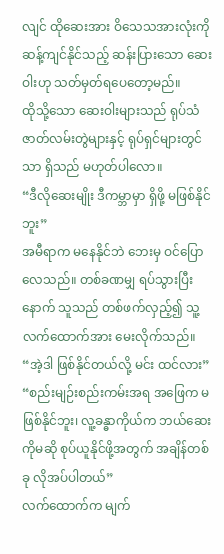လျင် ထိုဆေးအား ဝိသေသအားလုံးကို ဆန့်ကျင်နိုင်သည့် ဆန်းပြားသော ဆေးဝါးဟု သတ်မှတ်ရပေတော့မည်။
ထိုသို့သော ဆေးဝါးများသည် ရုပ်သံဇာတ်လမ်းတွဲများနှင့် ရုပ်ရှင်များတွင်သာ ရှိသည် မဟုတ်ပါလော။
“ဒီလိုဆေးမျိုး ဒီကမ္ဘာမှာ ရှိဖို့ မဖြစ်နိုင်ဘူး”
အမီရာက မနေနိုင်ဘဲ ဘေးမှ ဝင်ပြောလေသည်။ တစ်ခဏမျှ ရပ်သွားပြီးနောက် သူသည် တစ်ဖက်လှည့်၍ သူ့လက်ထောက်အား မေးလိုက်သည်။
“အဲ့ဒါ ဖြစ်နိုင်တယ်လို့ မင်း ထင်လား”
“စည်းမျဉ်းစည်းကမ်းအရ အဖြေက မဖြစ်နိုင်ဘူး၊ လူ့ခန္ဓာကိုယ်က ဘယ်ဆေးကိုမဆို စုပ်ယူနိုင်ဖို့အတွက် အချိန်တစ်ခု လိုအပ်ပါတယ်”
လက်ထောက်က မျက်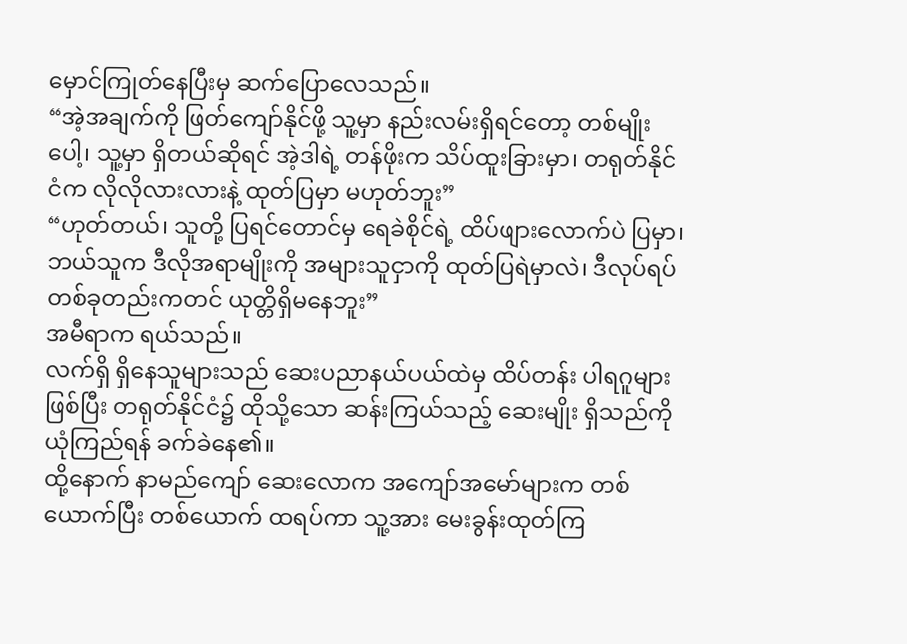မှောင်ကြုတ်နေပြီးမှ ဆက်ပြောလေသည်။
“အဲ့အချက်ကို ဖြတ်ကျော်နိုင်ဖို့ သူ့မှာ နည်းလမ်းရှိရင်တော့ တစ်မျိုးပေါ့၊ သူ့မှာ ရှိတယ်ဆိုရင် အဲ့ဒါရဲ့ တန်ဖိုးက သိပ်ထူးခြားမှာ၊ တရုတ်နိုင်ငံက လိုလိုလားလားနဲ့ ထုတ်ပြမှာ မဟုတ်ဘူး”
“ဟုတ်တယ်၊ သူတို့ ပြရင်တောင်မှ ရေခဲစိုင်ရဲ့ ထိပ်ဖျားလောက်ပဲ ပြမှာ၊ ဘယ်သူက ဒီလိုအရာမျိုးကို အများသူငှာကို ထုတ်ပြရဲမှာလဲ၊ ဒီလုပ်ရပ် တစ်ခုတည်းကတင် ယုတ္တိရှိမနေဘူး”
အမီရာက ရယ်သည်။
လက်ရှိ ရှိနေသူများသည် ဆေးပညာနယ်ပယ်ထဲမှ ထိပ်တန်း ပါရဂူများ ဖြစ်ပြီး တရုတ်နိုင်ငံ၌ ထိုသို့သော ဆန်းကြယ်သည့် ဆေးမျိုး ရှိသည်ကို ယုံကြည်ရန် ခက်ခဲနေ၏။
ထို့နောက် နာမည်ကျော် ဆေးလောက အကျော်အမော်များက တစ်ယောက်ပြီး တစ်ယောက် ထရပ်ကာ သူ့အား မေးခွန်းထုတ်ကြ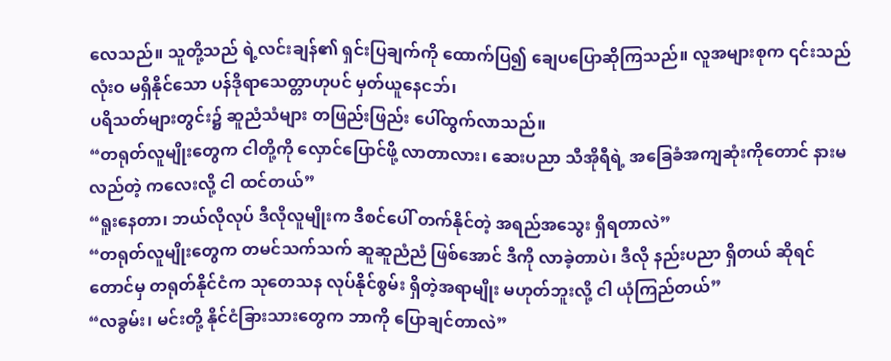လေသည်။ သူတို့သည် ရဲ့လင်းချန်၏ ရှင်းပြချက်ကို ထောက်ပြ၍ ချေပပြောဆိုကြသည်။ လူအများစုက ၎င်းသည် လုံးဝ မရှိနိုင်သော ပန်ဒိုရာသေတ္တာဟုပင် မှတ်ယူနေငဘ်၊
ပရိသတ်များတွင်း၌ ဆူညံသံများ တဖြည်းဖြည်း ပေါ်ထွက်လာသည်။
“တရုတ်လူမျိုးတွေက ငါတို့ကို လှောင်ပြောင်ဖို့ လာတာလား၊ ဆေးပညာ သီအိုရီရဲ့ အခြေခံအကျဆုံးကိုတောင် နားမလည်တဲ့ ကလေးလို့ ငါ ထင်တယ်”
“ရူးနေတာ၊ ဘယ်လိုလုပ် ဒီလိုလူမျိုးက ဒီစင်ပေါ် တက်နိုင်တဲ့ အရည်အသွေး ရှိရတာလဲ”
“တရုတ်လူမျိုးတွေက တမင်သက်သက် ဆူဆူညံညံ ဖြစ်အောင် ဒီကို လာခဲ့တာပဲ၊ ဒီလို နည်းပညာ ရှိတယ် ဆိုရင်တောင်မှ တရုတ်နိုင်ငံက သုတေသန လုပ်နိုင်စွမ်း ရှိတဲ့အရာမျိုး မဟုတ်ဘူးလို့ ငါ ယုံကြည်တယ်”
“လခွမ်း၊ မင်းတို့ နိုင်ငံခြားသားတွေက ဘာကို ပြောချင်တာလဲ”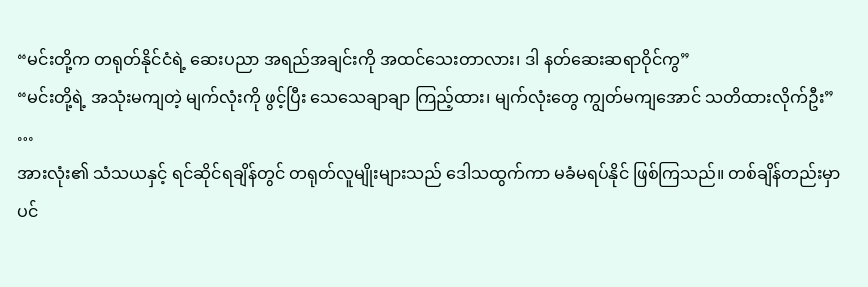“မင်းတို့က တရုတ်နိုင်ငံရဲ့ ဆေးပညာ အရည်အချင်းကို အထင်သေးတာလား၊ ဒါ နတ်ဆေးဆရာဝိုင်ကွ”
“မင်းတို့ရဲ့ အသုံးမကျတဲ့ မျက်လုံးကို ဖွင့်ပြီး သေသေချာချာ ကြည့်ထား၊ မျက်လုံးတွေ ကျွတ်မကျအောင် သတိထားလိုက်ဦး”
…
အားလုံး၏ သံသယနှင့် ရင်ဆိုင်ရချိန်တွင် တရုတ်လူမျိုးများသည် ဒေါသထွက်ကာ မခံမရပ်နိုင် ဖြစ်ကြသည်။ တစ်ချိန်တည်းမှာပင်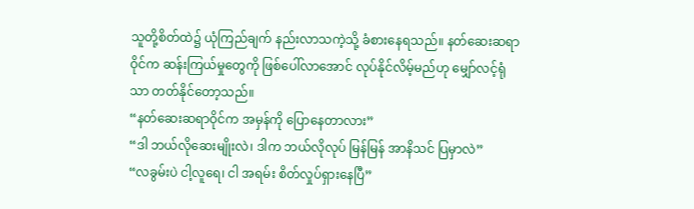သူတို့စိတ်ထဲ၌ ယုံကြည်ချက် နည်းလာသကဲ့သို့ ခံစားနေရသည်။ နတ်ဆေးဆရာဝိုင်က ဆန်းကြယ်မှုတွေကို ဖြစ်ပေါ်လာအောင် လုပ်နိုင်လိမ့်မည်ဟု မျှော်လင့်ရုံသာ တတ်နိုင်တော့သည်။
“နတ်ဆေးဆရာဝိုင်က အမှန်ကို ပြောနေတာလား”
“ဒါ ဘယ်လိုဆေးမျိုးလဲ၊ ဒါက ဘယ်လိုလုပ် မြန်မြန် အာနိသင် ပြမှာလဲ”
“လခွမ်းပဲ ငါ့လူရေ၊ ငါ အရမ်း စိတ်လှုပ်ရှားနေပြီ”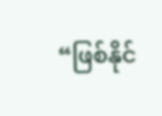“ဖြစ်နိုင်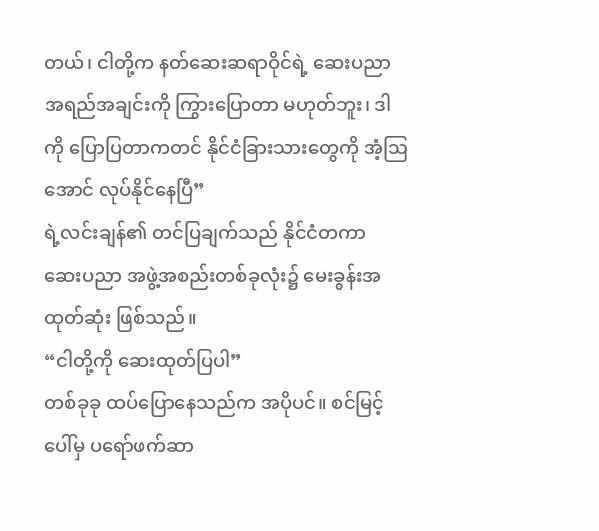တယ်၊ ငါတို့က နတ်ဆေးဆရာဝိုင်ရဲ့ ဆေးပညာ အရည်အချင်းကို ကြွားပြောတာ မဟုတ်ဘူး၊ ဒါကို ပြောပြတာကတင် နိုင်ငံခြားသားတွေကို အံ့ဩအောင် လုပ်နိုင်နေပြီ”
ရဲ့လင်းချန်၏ တင်ပြချက်သည် နိုင်ငံတကာ ဆေးပညာ အဖွဲ့အစည်းတစ်ခုလုံး၌ မေးခွန်းအထုတ်ဆုံး ဖြစ်သည်။
“ငါတို့ကို ဆေးထုတ်ပြပါ”
တစ်ခုခု ထပ်ပြောနေသည်က အပိုပင်။ စင်မြင့်ပေါ်မှ ပရော်ဖက်ဆာ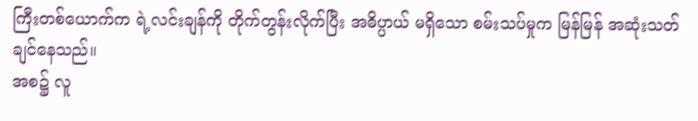ကြီးတစ်ယောက်က ရဲ့လင်းချန်ကို တိုက်တွန်းလိုက်ပြီး အဓိပ္ပာယ် မရှိသော စမ်းသပ်မှုက မြန်မြန် အဆုံးသတ်ချင်နေသည်။
အစ၌ လူ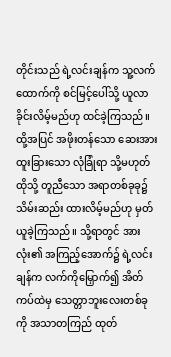တိုင်းသည် ရဲ့လင်းချန်က သူ့လက်ထောက်ကို စင်မြင့်ပေါ်သို့ ယူလာခိုင်းလိမ့်မည်ဟု ထင်ခဲ့ကြသည်။ ထို့အပြင် အဖိုးတန်သော ဆေးအား ထူးခြားသော လုံခြုံရာ သို့မဟုတ် ထိုသို့ တူညီသော အရာတစ်ခုခု၌ သိမ်းဆည်း ထားလိမ့်မည်ဟု မှတ်ယူခဲ့ကြသည်။ သို့ရာတွင် အားလုံး၏ အကြည့်အောက်၌ ရဲ့လင်းချန်က လက်ကိုမြှောက်၍ အိတ်ကပ်ထဲမှ သေတ္တာဘူးလေးတစ်ခုကို အသာတကြည် ထုတ်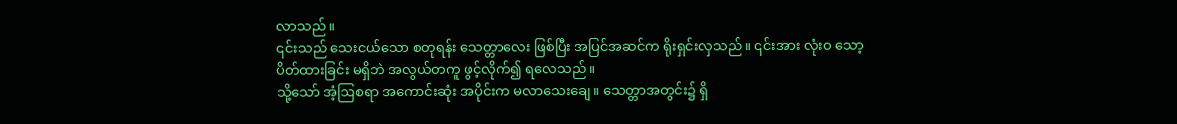လာသည်။
၎င်းသည် သေးငယ်သော စတုရန်း သေတ္တာလေး ဖြစ်ပြီး အပြင်အဆင်က ရိုးရှင်းလှသည်။ ၎င်းအား လုံးဝ သော့ပိတ်ထားခြင်း မရှိဘဲ အလွယ်တကူ ဖွင့်လိုက်၍ ရလေသည်။
သို့သော် အံ့ဩစရာ အကောင်းဆုံး အပိုင်းက မလာသေးချေ။ သေတ္တာအတွင်း၌ ရှိ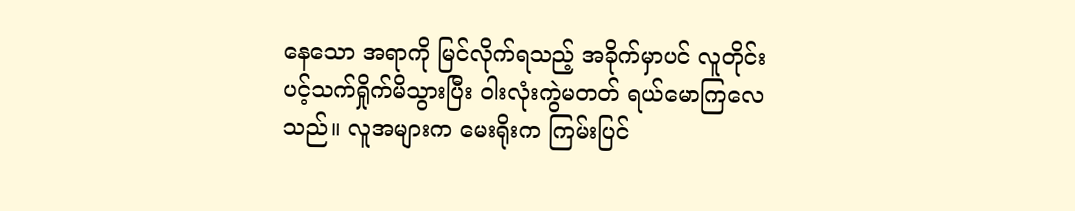နေသော အရာကို မြင်လိုက်ရသည့် အခိုက်မှာပင် လူတိုင်း ပင့်သက်ရှိုက်မိသွားပြီး ဝါးလုံးကွဲမတတ် ရယ်မောကြလေသည်။ လူအများက မေးရိုးက ကြမ်းပြင်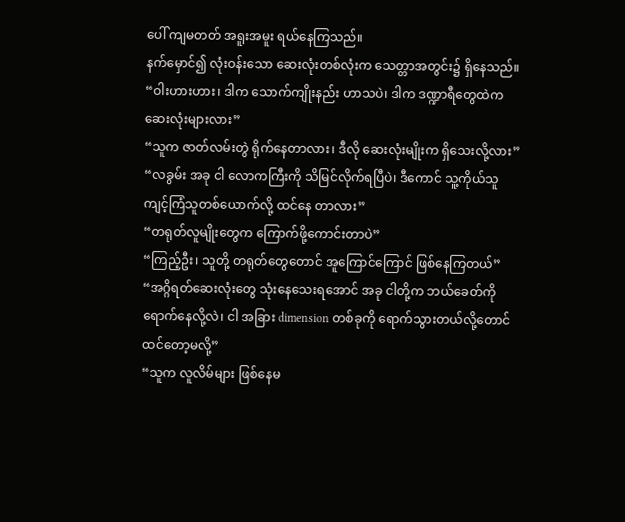ပေါ် ကျမတတ် အရူးအမူး ရယ်နေကြသည်။
နက်မှောင်၍ လုံးဝန်းသော ဆေးလုံးတစ်လုံးက သေတ္တာအတွင်း၌ ရှိနေသည်။
“ဝါးဟားဟား၊ ဒါက သောက်ကျိုးနည်း ဟာသပဲ၊ ဒါက ဒဏ္ဍာရီတွေထဲက ဆေးလုံးများလား”
“သူက ဇာတ်လမ်းတွဲ ရိုက်နေတာလား၊ ဒီလို ဆေးလုံးမျိုးက ရှိသေးလို့လား”
“လခွမ်း အခု ငါ လောကကြီးကို သိမြင်လိုက်ရပြီပဲ၊ ဒီကောင် သူ့ကိုယ်သူ ကျင့်ကြံသူတစ်ယောက်လို့ ထင်နေ တာလား”
“တရုတ်လူမျိုးတွေက ကြောက်ဖို့ကောင်းတာပဲ”
“ကြည့်ဦး၊ သူတို့ တရုတ်တွေတောင် အူကြောင်ကြောင် ဖြစ်နေကြတယ်”
“အဂ္ဂိရတ်ဆေးလုံးတွေ သုံးနေသေးရအောင် အခု ငါတို့က ဘယ်ခေတ်ကို ရောက်နေလို့လဲ၊ ငါ အခြား dimension တစ်ခုကို ရောက်သွားတယ်လို့တောင် ထင်တော့မလို့”
“သူက လူလိမ်များ ဖြစ်နေမ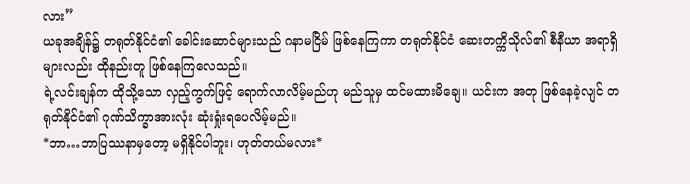လား”
ယခုအချိန်၌ တရုတ်နိုင်ငံ၏ ခေါင်းဆောင်များသည် ဂနာမငြိမ် ဖြစ်နေကြကာ တရုတ်နိုင်ငံ ဆေးတက္ကိသိုလ်၏ စီနီယာ အရာရှိများလည်း ထိုနည်းတူ ဖြစ်နေကြလေသည်။
ရဲ့လင်းချန်က ထိုသို့သော လှည့်ကွက်ဖြင့် ရောက်လာလိမ့်မည်ဟု မည်သူမှ ထင်မထားမိချေ။ ယင်းက အတု ဖြစ်နေခဲ့လျင် တရုတ်နိုင်ငံ၏ ဂုဏ်သိက္ခာအားလုံး ဆုံးရှုံးရပေလိမ့်မည်။
*ဘာ…ဘာပြဿနာမှတော့ မရှိနိုင်ပါဘူး၊ ဟုတ်တယ်မလား*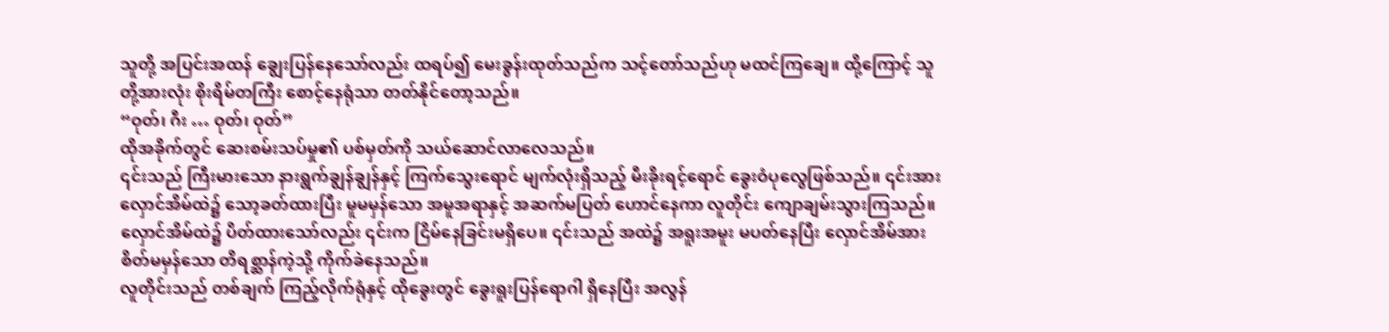သူတို့ အပြင်းအထန် ချွေးပြန်နေသော်လည်း ထရပ်၍ မေးခွန်းထုတ်သည်က သင့်တော်သည်ဟု မထင်ကြချေ။ ထို့ကြောင့် သူတို့အားလုံး စိုးရိမ်တကြီး စောင့်နေရုံသာ တတ်နိုင်တော့သည်။
“ဝုတ်၊ ဂီး … ဝုတ်၊ ဝုတ်”
ထိုအခိုက်တွင် ဆေးစမ်းသပ်မှု၏ ပစ်မှတ်ကို သယ်ဆောင်လာလေသည်။
၎င်းသည် ကြီးမားသော နားရွက်ချွန်ချွန်နှင့် ကြက်သွေးရောင် မျက်လုံးရှိသည့် မီးခိုးရင့်ရောင် ခွေးဝံပုလွေဖြစ်သည်။ ၎င်းအား လှောင်အိမ်ထဲ၌ သော့ခတ်ထားပြီး မူမမှန်သော အမူအရာနှင့် အဆက်မပြတ် ဟောင်နေကာ လူတိုင်း ကျောချမ်းသွားကြသည်။
လှောင်အိမ်ထဲ၌ ပိတ်ထားသော်လည်း ၎င်းက ငြိမ်နေခြင်းမရှိပေ။ ၎င်းသည် အထဲ၌ အရူးအမူး မပတ်နေပြီး လှောင်အိမ်အား စိတ်မမှန်သော တိရစ္ဆာန်ကဲ့သို့ ကိုက်ခဲနေသည်။
လူတိုင်းသည် တစ်ချက် ကြည့်လိုက်ရုံနှင့် ထိုခွေးတွင် ခွေးရူးပြန်ရောဂါ ရှိနေပြီး အလွန်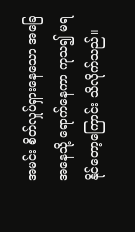အမင်း စိတ်လှုပ်ရှားနေသော အခြေအနေသို့ ရောက်နေကာ ကုသ၍ မရနိုင်တော့ကြောင်း သိလိုက်သည်။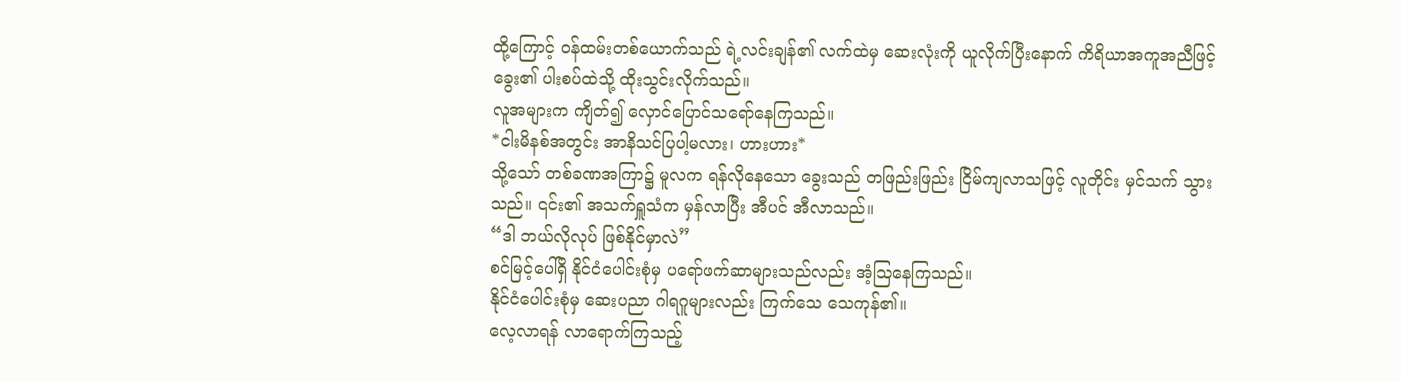ထို့ကြောင့် ဝန်ထမ်းတစ်ယောက်သည် ရဲ့လင်းချန်၏ လက်ထဲမှ ဆေးလုံးကို ယူလိုက်ပြီးနောက် ကိရိယာအကူအညီဖြင့် ခွေး၏ ပါးစပ်ထဲသို့ ထိုးသွင်းလိုက်သည်။
လူအများက ကျိတ်၍ လှောင်ပြောင်သရော်နေကြသည်။
*ငါးမိနစ်အတွင်း အာနိသင်ပြပါ့မလား၊ ဟားဟား*
သို့သော် တစ်ခဏအကြာ၌ မူလက ရန်လိုနေသော ခွေးသည် တဖြည်းဖြည်း ငြိမ်ကျလာသဖြင့် လူတိုင်း မှင်သက် သွားသည်။ ၎င်း၏ အသက်ရှူသံက မှန်လာပြီး အီပင် အီလာသည်။
“ဒါ ဘယ်လိုလုပ် ဖြစ်နိုင်မှာလဲ”
စင်မြင့်ပေါ်ရှိ နိုင်ငံပေါင်းစုံမှ ပရော်ဖက်ဆာများသည်လည်း အံ့ဩနေကြသည်။
နိုင်ငံပေါင်းစုံမှ ဆေးပညာ ဂါရဂူများလည်း ကြက်သေ သေကုန်၏။
လေ့လာရန် လာရောက်ကြသည့်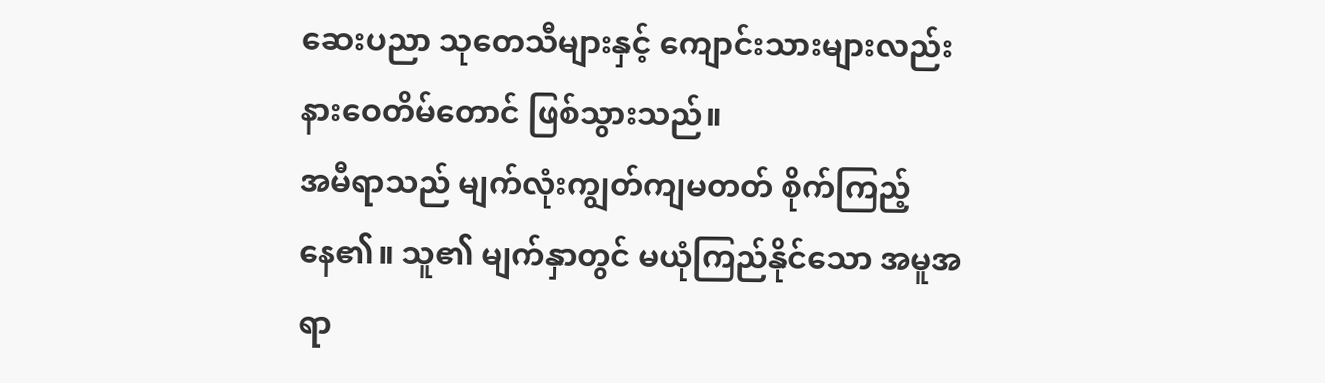ဆေးပညာ သုတေသီများနှင့် ကျောင်းသားများလည်း နားဝေတိမ်တောင် ဖြစ်သွားသည်။
အမီရာသည် မျက်လုံးကျွတ်ကျမတတ် စိုက်ကြည့်နေ၏။ သူ၏ မျက်နှာတွင် မယုံကြည်နိုင်သော အမူအရာ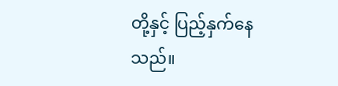တို့နှင့် ပြည့်နှက်နေသည်။